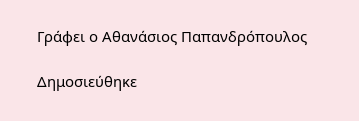Γράφει ο Αθανάσιος Παπανδρόπουλος

Δημοσιεύθηκε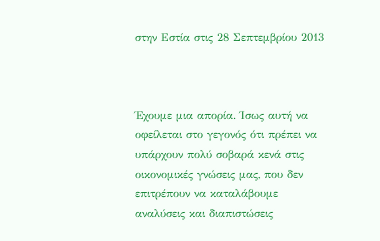στην Εστία στις 28 Σεπτεμβρίου 2013



Έχουμε μια απορία. Ίσως αυτή να οφείλεται στο γεγονός ότι πρέπει να υπάρχουν πολύ σοβαρά κενά στις οικονομικές γνώσεις μας, που δεν επιτρέπουν να καταλάβουμε αναλύσεις και διαπιστώσεις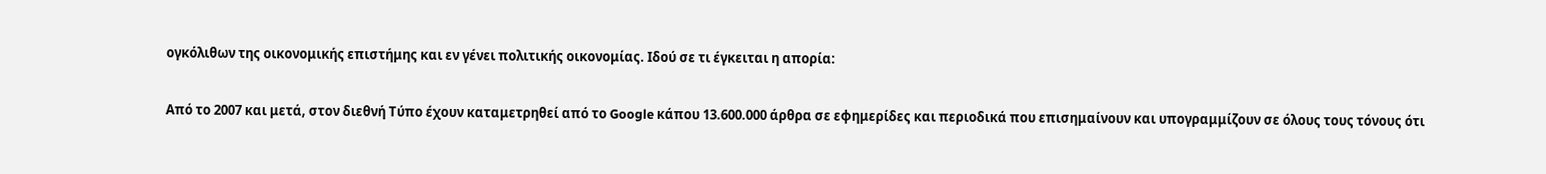ογκόλιθων της οικονομικής επιστήμης και εν γένει πολιτικής οικονομίας. Ιδού σε τι έγκειται η απορία:

Από το 2007 και μετά, στον διεθνή Τύπο έχουν καταμετρηθεί από το Google κάπου 13.600.000 άρθρα σε εφημερίδες και περιοδικά που επισημαίνουν και υπογραμμίζουν σε όλους τους τόνους ότι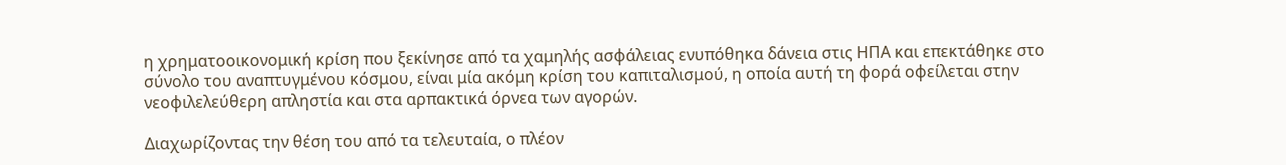η χρηματοοικονομική κρίση που ξεκίνησε από τα χαμηλής ασφάλειας ενυπόθηκα δάνεια στις ΗΠΑ και επεκτάθηκε στο σύνολο του αναπτυγμένου κόσμου, είναι μία ακόμη κρίση του καπιταλισμού, η οποία αυτή τη φορά οφείλεται στην νεοφιλελεύθερη απληστία και στα αρπακτικά όρνεα των αγορών.

Διαχωρίζοντας την θέση του από τα τελευταία, ο πλέον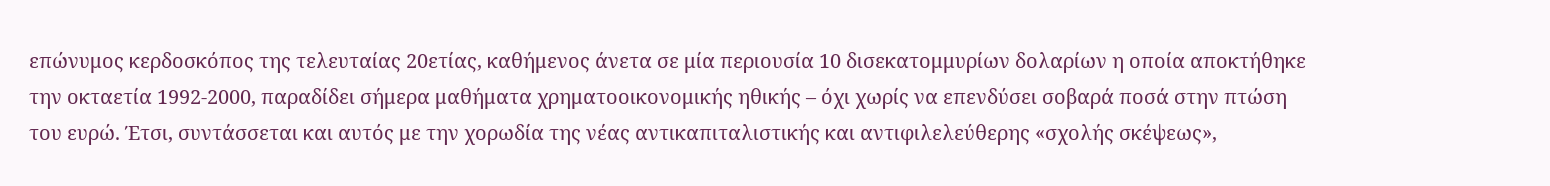επώνυμος κερδοσκόπος της τελευταίας 20ετίας, καθήμενος άνετα σε μία περιουσία 10 δισεκατομμυρίων δολαρίων η οποία αποκτήθηκε την οκταετία 1992-2000, παραδίδει σήμερα μαθήματα χρηματοοικονομικής ηθικής – όχι χωρίς να επενδύσει σοβαρά ποσά στην πτώση του ευρώ. Έτσι, συντάσσεται και αυτός με την χορωδία της νέας αντικαπιταλιστικής και αντιφιλελεύθερης «σχολής σκέψεως»,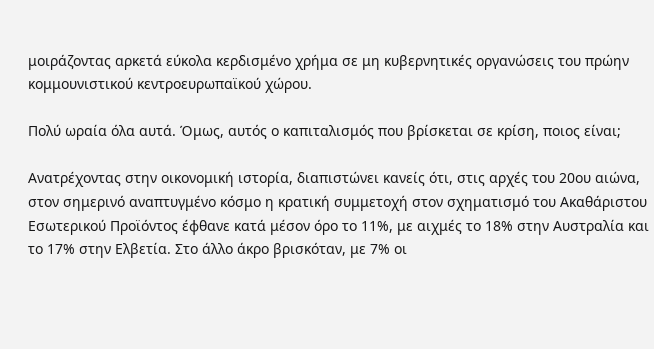μοιράζοντας αρκετά εύκολα κερδισμένο χρήμα σε μη κυβερνητικές οργανώσεις του πρώην κομμουνιστικού κεντροευρωπαϊκού χώρου.

Πολύ ωραία όλα αυτά. Όμως, αυτός ο καπιταλισμός που βρίσκεται σε κρίση, ποιος είναι;

Ανατρέχοντας στην οικονομική ιστορία, διαπιστώνει κανείς ότι, στις αρχές του 20ου αιώνα, στον σημερινό αναπτυγμένο κόσμο η κρατική συμμετοχή στον σχηματισμό του Ακαθάριστου Εσωτερικού Προϊόντος έφθανε κατά μέσον όρο το 11%, με αιχμές το 18% στην Αυστραλία και το 17% στην Ελβετία. Στο άλλο άκρο βρισκόταν, με 7% οι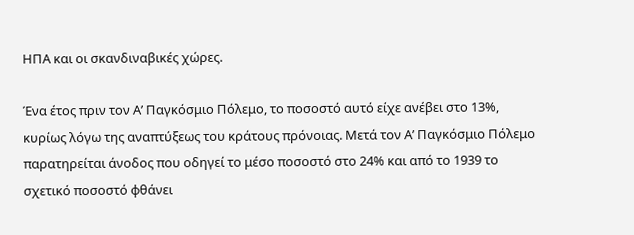ΗΠΑ και οι σκανδιναβικές χώρες.

Ένα έτος πριν τον Α’ Παγκόσμιο Πόλεμο, το ποσοστό αυτό είχε ανέβει στο 13%, κυρίως λόγω της αναπτύξεως του κράτους πρόνοιας. Μετά τον Α’ Παγκόσμιο Πόλεμο παρατηρείται άνοδος που οδηγεί το μέσο ποσοστό στο 24% και από το 1939 το σχετικό ποσοστό φθάνει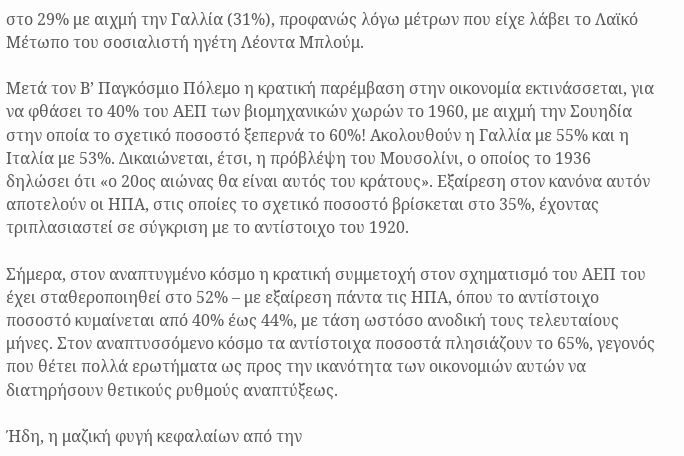στο 29% με αιχμή την Γαλλία (31%), προφανώς λόγω μέτρων που είχε λάβει το Λαϊκό Μέτωπο του σοσιαλιστή ηγέτη Λέοντα Μπλούμ.

Μετά τον Β’ Παγκόσμιο Πόλεμο η κρατική παρέμβαση στην οικονομία εκτινάσσεται, για να φθάσει το 40% του ΑΕΠ των βιομηχανικών χωρών το 1960, με αιχμή την Σουηδία στην οποία το σχετικό ποσοστό ξεπερνά το 60%! Ακολουθούν η Γαλλία με 55% και η Ιταλία με 53%. Δικαιώνεται, έτσι, η πρόβλέψη του Μουσολίνι, ο οποίος το 1936 δηλώσει ότι «ο 20ος αιώνας θα είναι αυτός του κράτους». Εξαίρεση στον κανόνα αυτόν αποτελούν οι ΗΠΑ, στις οποίες το σχετικό ποσοστό βρίσκεται στο 35%, έχοντας τριπλασιαστεί σε σύγκριση με το αντίστοιχο του 1920.

Σήμερα, στον αναπτυγμένο κόσμο η κρατική συμμετοχή στον σχηματισμό του ΑΕΠ του έχει σταθεροποιηθεί στο 52% – με εξαίρεση πάντα τις ΗΠΑ, όπου το αντίστοιχο ποσοστό κυμαίνεται από 40% έως 44%, με τάση ωστόσο ανοδική τους τελευταίους μήνες. Στον αναπτυσσόμενο κόσμο τα αντίστοιχα ποσοστά πλησιάζουν το 65%, γεγονός που θέτει πολλά ερωτήματα ως προς την ικανότητα των οικονομιών αυτών να διατηρήσουν θετικούς ρυθμούς αναπτύξεως.

Ήδη, η μαζική φυγή κεφαλαίων από την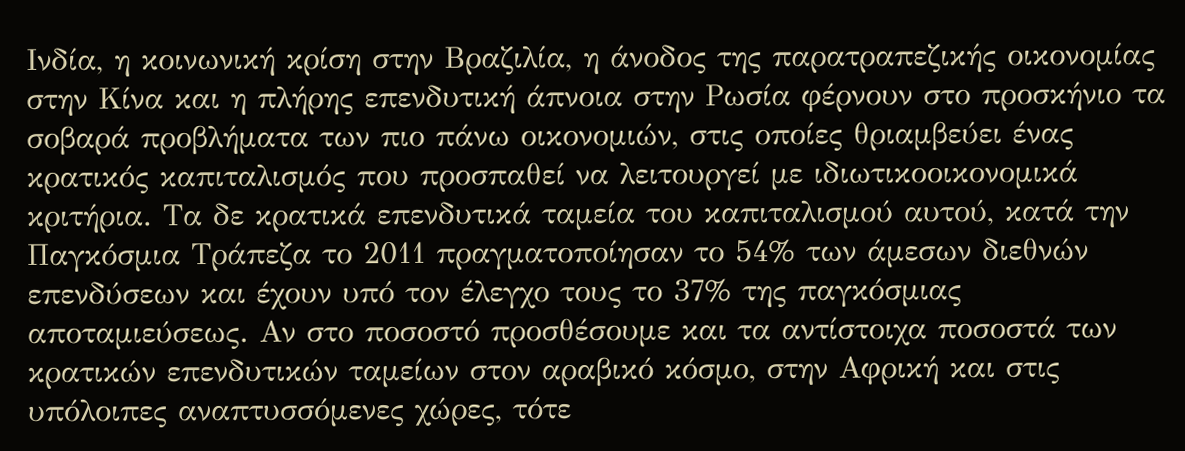Ινδία, η κοινωνική κρίση στην Βραζιλία, η άνοδος της παρατραπεζικής οικονομίας στην Κίνα και η πλήρης επενδυτική άπνοια στην Ρωσία φέρνουν στο προσκήνιο τα σοβαρά προβλήματα των πιο πάνω οικονομιών, στις οποίες θριαμβεύει ένας κρατικός καπιταλισμός που προσπαθεί να λειτουργεί με ιδιωτικοοικονομικά κριτήρια. Τα δε κρατικά επενδυτικά ταμεία του καπιταλισμού αυτού, κατά την Παγκόσμια Τράπεζα το 2011 πραγματοποίησαν το 54% των άμεσων διεθνών επενδύσεων και έχουν υπό τον έλεγχο τους το 37% της παγκόσμιας αποταμιεύσεως. Αν στο ποσοστό προσθέσουμε και τα αντίστοιχα ποσοστά των κρατικών επενδυτικών ταμείων στον αραβικό κόσμο, στην Αφρική και στις υπόλοιπες αναπτυσσόμενες χώρες, τότε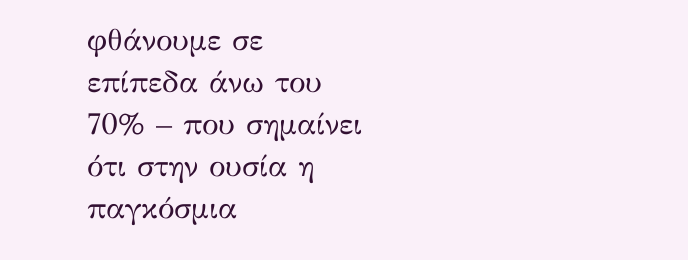φθάνουμε σε επίπεδα άνω του 70% – που σημαίνει ότι στην ουσία η παγκόσμια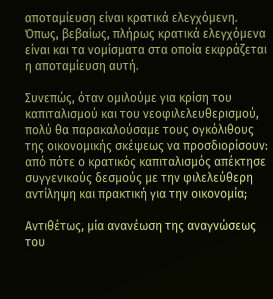αποταμίευση είναι κρατικά ελεγχόμενη. Όπως, βεβαίως, πλήρως κρατικά ελεγχόμενα είναι και τα νομίσματα στα οποία εκφράζεται η αποταμίευση αυτή.

Συνεπώς, όταν ομιλούμε για κρίση του καπιταλισμού και του νεοφιλελευθερισμού, πολύ θα παρακαλούσαμε τους ογκόλιθους της οικονομικής σκέψεως να προσδιορίσουν: από πότε ο κρατικός καπιταλισμός απέκτησε συγγενικούς δεσμούς με την φιλελεύθερη αντίληψη και πρακτική για την οικονομία;

Αντιθέτως, μία ανανέωση της αναγνώσεως του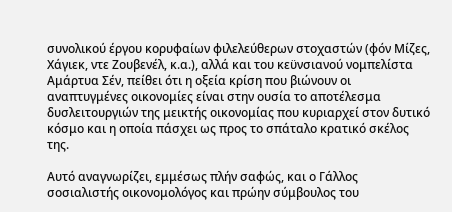συνολικού έργου κορυφαίων φιλελεύθερων στοχαστών (φόν Μίζες, Χάγιεκ, ντε Ζουβενέλ, κ.α.), αλλά και του κεϋνσιανού νομπελίστα Αμάρτυα Σέν, πείθει ότι η οξεία κρίση που βιώνουν οι αναπτυγμένες οικονομίες είναι στην ουσία το αποτέλεσμα δυσλειτουργιών της μεικτής οικονομίας που κυριαρχεί στον δυτικό κόσμο και η οποία πάσχει ως προς το σπάταλο κρατικό σκέλος της.

Αυτό αναγνωρίζει, εμμέσως πλήν σαφώς, και ο Γάλλος σοσιαλιστής οικονομολόγος και πρώην σύμβουλος του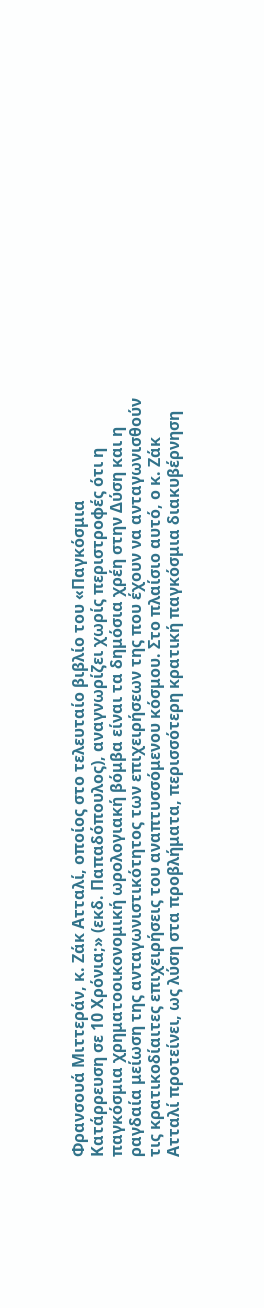Φρανσουά Μιττεράν, κ. Ζάκ Ατταλί, οποίος στο τελευταίο βιβλίο του «Παγκόσμια Κατάρρευση σε 10 Χρόνια;» (εκδ. Παπαδόπουλος), αναγνωρίζει χωρίς περιστροφές ότι η παγκόσμια χρηματοοικονομική ωρολογιακή βόμβα είναι τα δημόσια χρέη στην Δύση και η ραγδαία μείωση της ανταγωνιστικότητος των επιχειρήσεων της που έχουν να ανταγωνισθούν τις κρατικοδίαιτες επιχειρήσεις του αναπτυσσόμενου κόσμου. Στο πλαίσιο αυτό, ο κ. Ζάκ Ατταλί προτείνει, ως λύση στα προβλήματα, περισσότερη κρατική παγκόσμια διακυβέρνηση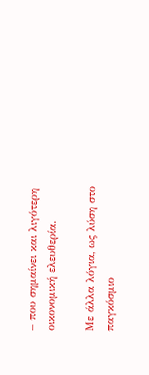– που σημαίνει και λιγότερη οικονομική ελευθερία.

Με άλλα λόγια, ως λύση στο παγκόσμιο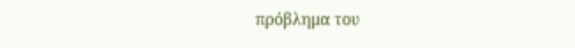πρόβλημα του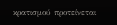κρατισμού προτείνεται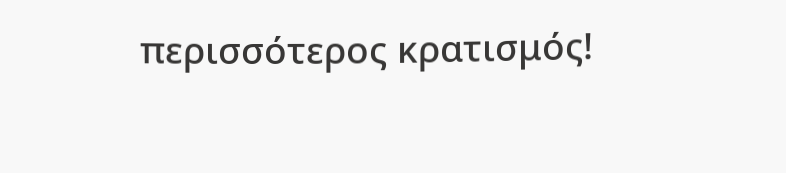περισσότερος κρατισμός!